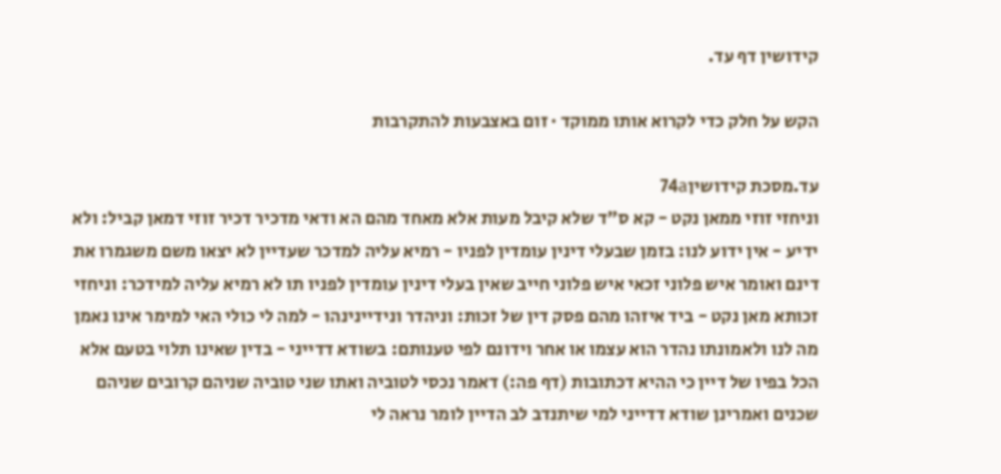קידושין דף עד.

הקש על חלק כדי לקרוא אותו ממוקד · זום באצבעות להתקרבות

עד.מסכת קידושין74a
וניחזי זוזי ממאן נקט - קא ס"ד שלא קיבל מעות אלא מאחד מהם הא ודאי מדכיר דכיר זוזי דמאן קביל: ולא ידיע - אין ידוע לנו: בזמן שבעלי דינין עומדין לפניו - רמיא עליה למדכר שעדיין לא יצאו משם משגמרו את דינם ואומר איש פלוני זכאי איש פלוני חייב שאין בעלי דינין עומדין לפניו תו לא רמיא עליה למידכר: וניחזי זכותא מאן נקט - ביד איזהו מהם פסק דין של זכות: וניהדר ונידיינינהו - למה לי כולי האי למימר אינו נאמן מה לנו ולאמונתו נהדר הוא עצמו או אחר וידונם לפי טענותם: בשודא דדייני - בדין שאינו תלוי בטעם אלא הכל בפיו של דיין כי ההיא דכתובות (דף פה:) דאמר נכסי לטוביה ואתו שני טוביה שניהם קרובים שניהם שכנים ואמרינן שודא דדייני למי שיתנדב לב הדיין לומר נראה לי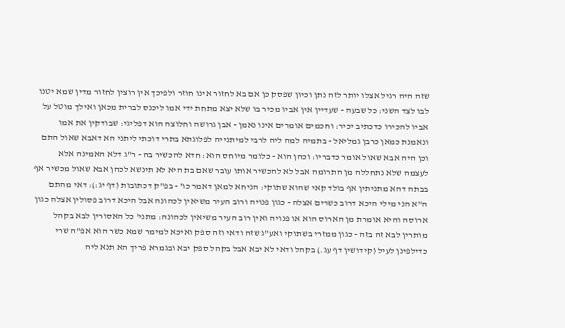שזה היה רגיל אצלו יותר לזה נתן וכיון שפסק כן אם בא לחזור אינו חוזר ולפיכך אין רוצין לחזור מדין שמא יטנו לבו לצד השני: כל שבעה - שעדיין אין אביו מכיר בו שלא יצא מתחת ידי אמו ליכנס לברית מכאן ואילך מוטל על אביו להכירו כדכתיב יכיר: וחכמים אומרים אינו נאמן - אבן גרושה וחלוצה הוא דפליגי: שבודקין את אמו ונאמנת כמאן כרבן גמליאל - בתמיה למה ליה לרבי למיתנייה לפלוגתא בתרי דוכתי ליתני הא דאבא שאול התם וכן היה אבא שאול אומר כדבריו: וכהן הוא - כלומר מיוחס הוא: חדא להכשיר בה - ר"ג דלא האמינה אלא לעצמה שלא נתחללה מן התרומה אבל לא להכשיר אותו עובר שאם בת היא לא תינשא לכהן אבא שאול מכשיר אף בבתה דהא מתניתין אף בולד קאי שהוא שתוקי: הניחא למאן דאמר כו' - בפ"ק דכתובות (דף יג:): דאי מהתם ה"א הני מילי היכא דרוב כשרים אצלה - כגון פנויה ורוב העיר משיאין לכהונה אבל היכא דרוב פסולין אצלה כגון ארוסה והיא אומרת מן הארוס הוא או פנויה ואין רוב העיר משיאין לכהונה: מתני' כל האסורין לבא בקהל מותרין לבא זה בזה - כגון ממזרי בשתוקי ואע"ג שזה ודאי וזה ספק ואיכא למימר שמא כשר הוא אפ"ה שרי כדילפינן לעיל (קידושין דף עג.) בקהל ודאי לא יבא אבל בקהל ספק יבא ובגמרא פריך הא תנא ליה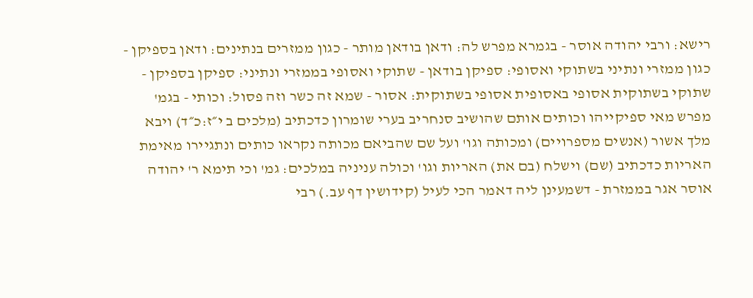רישא: ורבי יהודה אוסר - בגמרא מפרש לה: ודאן בודאן מותר - כגון ממזרים בנתינים: ודאן בספיקן - כגון ממזרי ונתיני בשתוקי ואסופי: ספיקן בודאן - שתוקי ואסופי בממזרי ונתיני: ספיקן בספיקן - שתוקי בשתוקית אסופי באסופית אסופי בשתוקית: אסור - שמא זה כשר וזה פסול: וכותי - בגמ' מפרש מאי ספיקייהו וכותים אותם שהושיב סנחריב בערי שומרון כדכתיב (מלכים ב י״ז:כ״ד) ויבא מלך אשור (אנשים מספרויים) ומכותה וגו' ועל שם שהביאם מכותה נקראו כותים ונתגיירו מאימת האריות כדכתיב (שם) וישלח (בם את) האריות וגו' וכולה עניניה במלכים: גמ' וכי תימא ר' יהודה אוסר אגר בממזרת - דשמעינן ליה דאמר הכי לעיל (קידושין דף עב.) רבי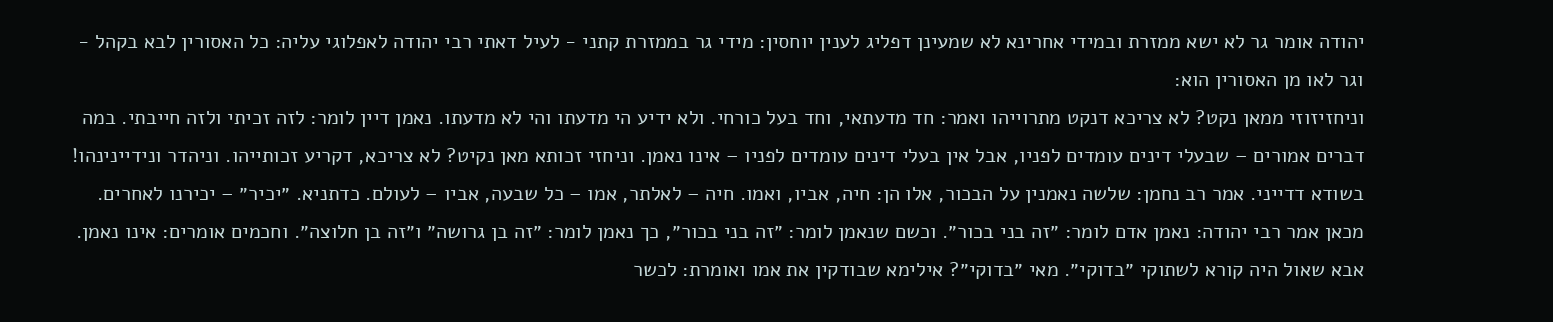יהודה אומר גר לא ישא ממזרת ובמידי אחרינא לא שמעינן דפליג לענין יוחסין: מידי גר בממזרת קתני - לעיל דאתי רבי יהודה לאפלוגי עליה: כל האסורין לבא בקהל - וגר לאו מן האסורין הוא:
וניחזיזוזי ממאן נקט? לא צריכא דנקט מתרוייהו ואמר: חד מדעתאי, וחד בעל כורחי. ולא ידיע הי מדעתו והי לא מדעתו. נאמן דיין לומר: לזה זכיתי ולזה חייבתי. במה דברים אמורים – שבעלי דינים עומדים לפניו, אבל אין בעלי דינים עומדים לפניו – אינו נאמן. וניחזי זכותא מאן נקיט? לא צריכא, דקריע זכותייהו. וניהדר ונידיינינהו! בשודא דדייני. אמר רב נחמן: שלשה נאמנין על הבכור, אלו הן: חיה, אביו, ואמו. חיה – לאלתר, אמו – כל שבעה, אביו – לעולם. כדתניא. ״יכיר״ – יכירנו לאחרים. מכאן אמר רבי יהודה: נאמן אדם לומר: ״זה בני בכור״. וכשם שנאמן לומר: ״זה בני בכור״, כך נאמן לומר: ״זה בן גרושה״ ו״זה בן חלוצה״. וחכמים אומרים: אינו נאמן. אבא שאול היה קורא לשתוקי ״בדוקי״. מאי ״בדוקי״? אילימא שבודקין את אמו ואומרת: לכשר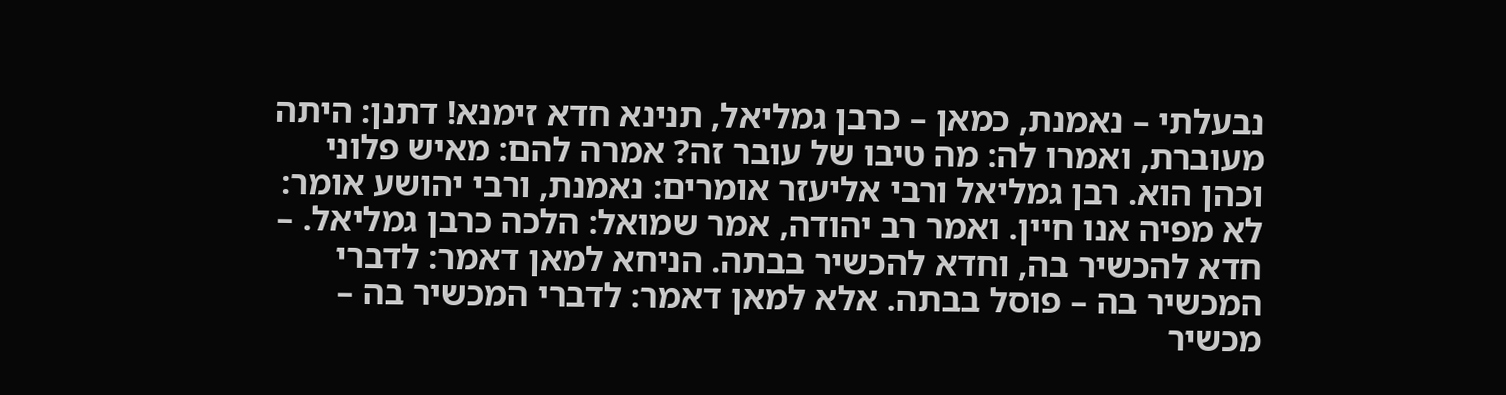נבעלתי – נאמנת, כמאן – כרבן גמליאל, תנינא חדא זימנא! דתנן: היתה מעוברת, ואמרו לה: מה טיבו של עובר זה? אמרה להם: מאיש פלוני וכהן הוא. רבן גמליאל ורבי אליעזר אומרים: נאמנת, ורבי יהושע אומר: לא מפיה אנו חיין. ואמר רב יהודה, אמר שמואל: הלכה כרבן גמליאל. – חדא להכשיר בה, וחדא להכשיר בבתה. הניחא למאן דאמר: לדברי המכשיר בה – פוסל בבתה. אלא למאן דאמר: לדברי המכשיר בה – מכשיר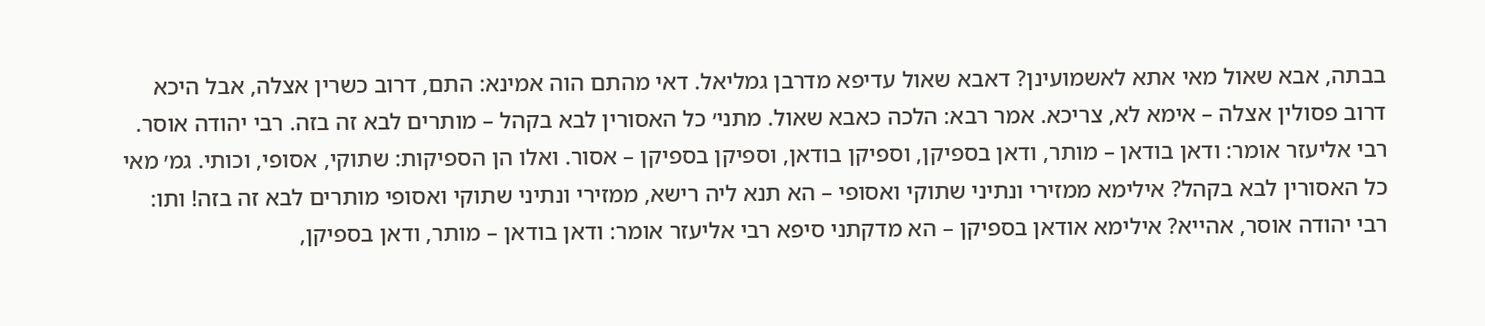בבתה, אבא שאול מאי אתא לאשמועינן? דאבא שאול עדיפא מדרבן גמליאל. דאי מהתם הוה אמינא: התם, דרוב כשרין אצלה, אבל היכא דרוב פסולין אצלה – אימא לא, צריכא. אמר רבא: הלכה כאבא שאול. מתני׳ כל האסורין לבא בקהל – מותרים לבא זה בזה. רבי יהודה אוסר. רבי אליעזר אומר: ודאן בודאן – מותר, ודאן בספיקן, וספיקן בודאן, וספיקן בספיקן – אסור. ואלו הן הספיקות: שתוקי, אסופי, וכותי. גמ׳ מאי כל האסורין לבא בקהל? אילימא ממזירי ונתיני שתוקי ואסופי – הא תנא ליה רישא, ממזירי ונתיני שתוקי ואסופי מותרים לבא זה בזה! ותו: רבי יהודה אוסר, אהייא? אילימא אודאן בספיקן – הא מדקתני סיפא רבי אליעזר אומר: ודאן בודאן – מותר, ודאן בספיקן,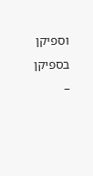וספיקן בספיקן –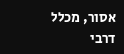אסור, מכלל דרבי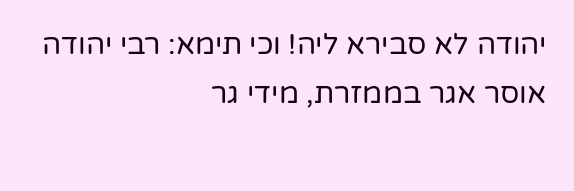יהודה לא סבירא ליה! וכי תימא: רבי יהודה אוסר אגר בממזרת, מידי גר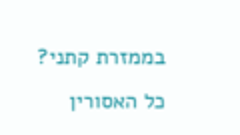בממזרת קתני? כל האסורין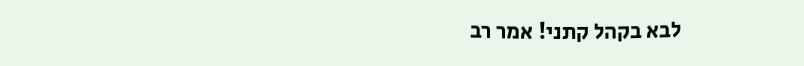לבא בקהל קתני! אמר רב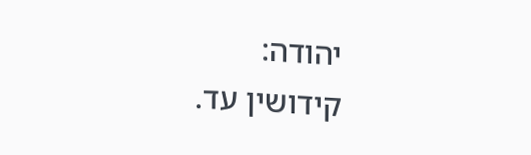יהודה:
קידושין עד.